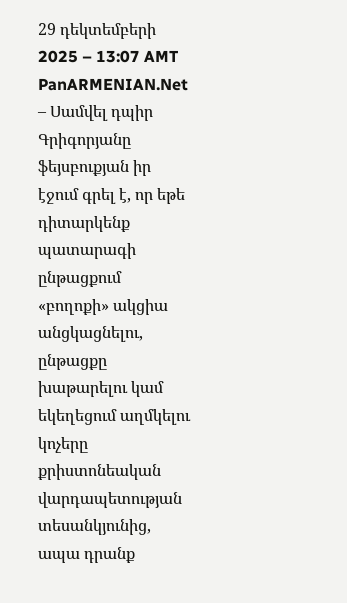29 դեկտեմբերի 2025 – 13:07 AMT
PanARMENIAN.Net – Սամվել դպիր Գրիգորյանը ֆեյսբուքյան իր էջում գրել է, որ եթե դիտարկենք պատարագի ընթացքում «բողոքի» ակցիա անցկացնելու, ընթացքը խաթարելու կամ եկեղեցում աղմկելու կոչերը քրիստոնեական վարդապետության տեսանկյունից, ապա դրանք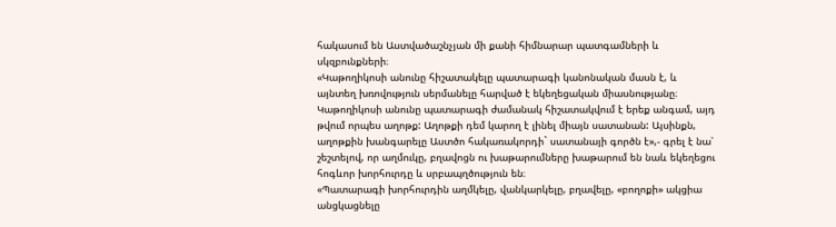հակասում են Աստվածաշնչյան մի քանի հիմնարար պատգամների և սկզբունքների։
«Կաթողիկոսի անունը հիշատակելը պատարագի կանոնական մասն է, և այնտեղ խռովություն սերմանելը հարված է եկեղեցական միասնությանը։ Կաթողիկոսի անունը պատարագի ժամանակ հիշատակվում է երեք անգամ, այդ թվում որպես աղոթք: Աղոթքի դեմ կարող է լինել միայն սատանան: Այսինքն, աղոթքին խանգարելը Աստծո հակառակորդի` սատանայի գործն է»,- գրել է նա՝ շեշտելով, որ աղմուկը, բղավոցն ու խաթարումները խաթարում են նաև եկեղեցու հոգևոր խորհուրդը և սրբապղծություն են։
«Պատարագի խորհուրդին աղմկելը, վանկարկելը, բղավելը, «բողոքի» ակցիա անցկացնելը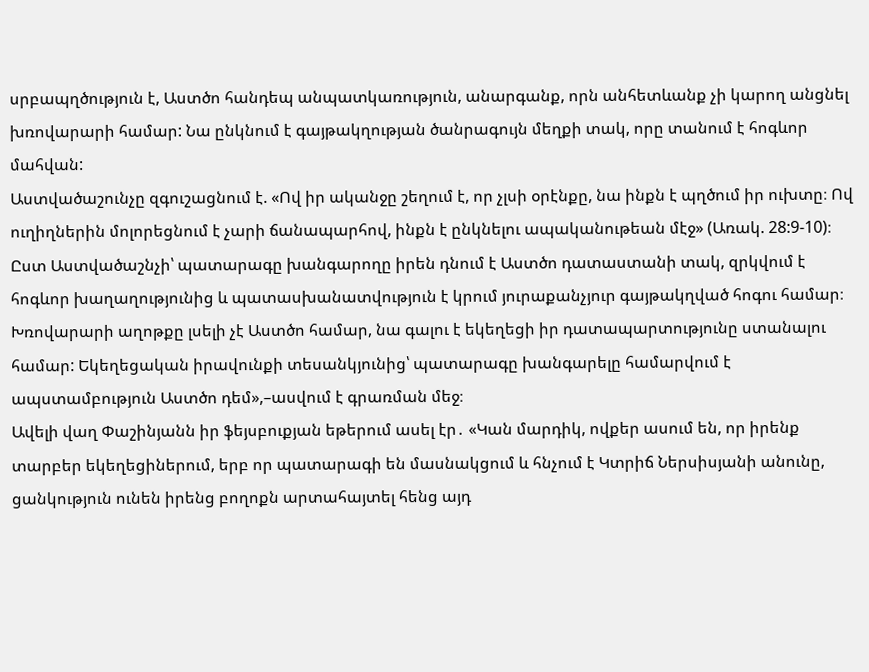սրբապղծություն է, Աստծո հանդեպ անպատկառություն, անարգանք, որն անհետևանք չի կարող անցնել խռովարարի համար: Նա ընկնում է գայթակղության ծանրագույն մեղքի տակ, որը տանում է հոգևոր մահվան:
Աստվածաշունչը զգուշացնում է. «Ով իր ականջը շեղում է, որ չլսի օրէնքը, նա ինքն է պղծում իր ուխտը։ Ով ուղիղներին մոլորեցնում է չարի ճանապարհով, ինքն է ընկնելու ապականութեան մէջ» (Առակ. 28:9-10)։
Ըստ Աստվածաշնչի՝ պատարագը խանգարողը իրեն դնում է Աստծո դատաստանի տակ, զրկվում է հոգևոր խաղաղությունից և պատասխանատվություն է կրում յուրաքանչյուր գայթակղված հոգու համար։ Խռովարարի աղոթքը լսելի չէ Աստծո համար, նա գալու է եկեղեցի իր դատապարտությունը ստանալու համար: Եկեղեցական իրավունքի տեսանկյունից՝ պատարագը խանգարելը համարվում է ապստամբություն Աստծո դեմ»,–ասվում է գրառման մեջ։
Ավելի վաղ Փաշինյանն իր ֆեյսբուքյան եթերում ասել էր․ «Կան մարդիկ, ովքեր ասում են, որ իրենք տարբեր եկեղեցիներում, երբ որ պատարագի են մասնակցում և հնչում է Կտրիճ Ներսիսյանի անունը, ցանկություն ունեն իրենց բողոքն արտահայտել հենց այդ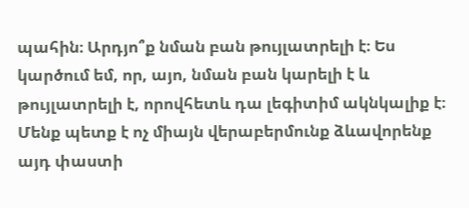պահին։ Արդյո՞ք նման բան թույլատրելի է։ Ես կարծում եմ, որ, այո, նման բան կարելի է և թույլատրելի է, որովհետև դա լեգիտիմ ակնկալիք է։ Մենք պետք է ոչ միայն վերաբերմունք ձևավորենք այդ փաստի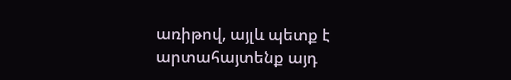առիթով, այլև պետք է արտահայտենք այդ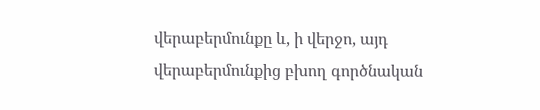վերաբերմունքը և, ի վերջո, այդ վերաբերմունքից բխող գործնական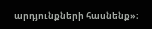արդյունքների հասնենք»։